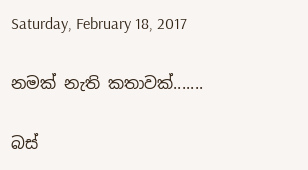Saturday, February 18, 2017

නමක් නැති කතාවක්.......

බස්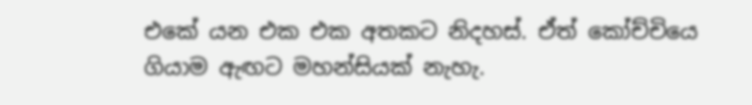එකේ යන එක එක අතකට නිදහස්. ඒත් කෝච්චියෙ ගියාම ඇඟට මහන්සියක් නැහැ.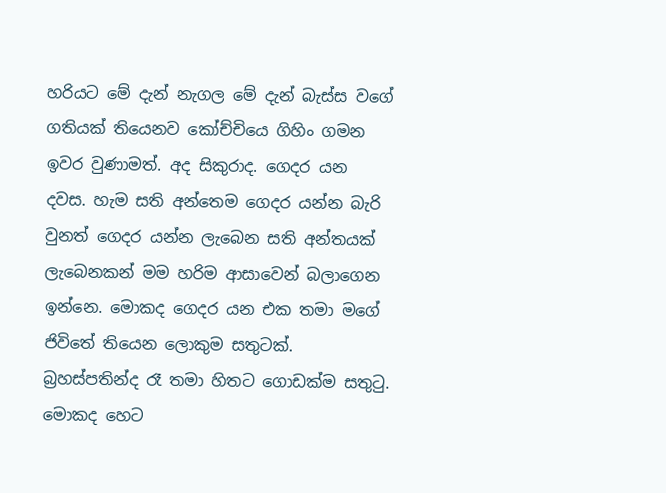හරියට මේ දැන් නැගල මේ දැන් බැස්ස වගේ ගතියක් තියෙනව කෝච්චියෙ ගිහිං ගමන ඉවර වුණාමත්. අද සිකුරාද. ගෙදර යන දවස. හැම සති අන්තෙම ගෙදර යන්න බැරි වුනත් ගෙදර යන්න ලැබෙන සති අන්තයක් ලැබෙනකන් මම හරිම ආසාවෙන් බලාගෙන ඉන්නෙ. මොකද ගෙදර යන එක තමා මගේ ජිවිතේ තියෙන ලොකුම සතුටක්. බ්‍රහස්පතින්ද රෑ තමා හිතට ගොඩක්ම සතුටු. මොකද හෙට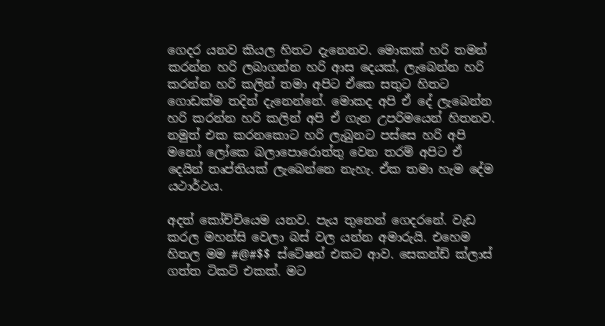ගෙදර යනව කියල හිතට දැනෙනව. මොකක් හරි තමන් කරන්න හරි ලබාගන්න හරි ආස දෙයක්, ලැබෙන්න හරි කරන්න හරි කලින් තමා අපිට ඒකෙ සතුට හිතට ගොඩක්ම තදින් දැනෙන්නේ. මොකද අපි ඒ දේ ලැබෙන්න හරි කරන්න හරි කලින් අපි ඒ ගැන උපරිමයෙන් හිතනව. නමුත් එක කරනකොට හරි ලැබුනට පස්සෙ හරි අපි මනෝ ලෝකෙ බලාපොරොත්තු වෙන තරම් අපිට ඒ දෙයින් තෘප්තියක් ලැබෙන්නෙ නැහැ. ඒක තමා හැම දේම යථාර්ථය.

අදත් කෝච්චියෙම යනව. පැය තුනෙන් ගෙදරනේ. වැඩ කරල මහන්සි වෙලා බස් වල යන්න අමාරුයි. එහෙම හිතල මම #@#$$ ස්ටේෂන් එකට ආව. සෙකන්ඩ් ක්ලාස් ගත්ත ටිකට් එකක්. මට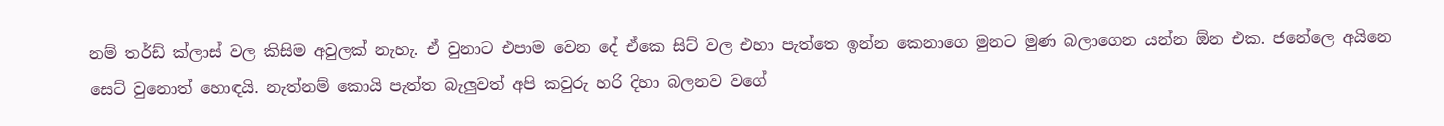නම් තර්ඩ් ක්ලාස් වල කිසිම අවුලක් නැහැ. ඒ වුනාට එපාම වෙන දේ ඒකෙ සිට් වල එහා පැත්තෙ ඉන්න කෙනාගෙ මුනට මුණ බලාගෙන යන්න ඕන එක. ජනේලෙ අයිනෙ සෙට් වුනොත් හොඳයි. නැත්නම් කොයි පැත්ත බැලුවත් අපි කවුරු හරි දිහා බලනව වගේ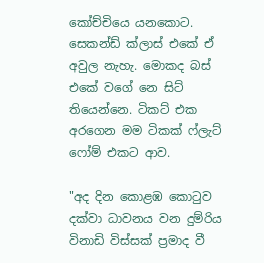කෝච්චියෙ යනකොට. සෙකන්ඩ් ක්ලාස් එකේ ඒ අවුල නැහැ. මොකද බස් එකේ වගේ නෙ සිට් තියෙන්නෙ. ටිකට් එක අරගෙන මම ටිකක් ෆ්ලැට් ෆෝම් එකට ආව.

"අද දින කොළඹ කොටුව දක්වා ධාවනය වන දුම්රිය විනාඩි විස්සක් ප්‍රමාද වී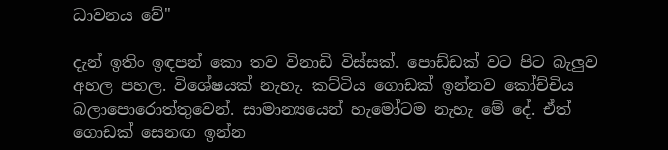ධාවනය වේ"

දැන් ඉතිං ඉඳපන් කො තව විනාඩි විස්සක්. පොඩ්ඩක් වට පිට බැලුව අහල පහල. විශේෂයක් නැහැ. කට්ටිය ගොඩක් ඉන්නව කෝච්චිය බලාපොරොත්තුවෙන්. සාමාන්‍යයෙන් හැමෝටම නැහැ මේ දේ. ඒත් ගොඩක් සෙනඟ ඉන්න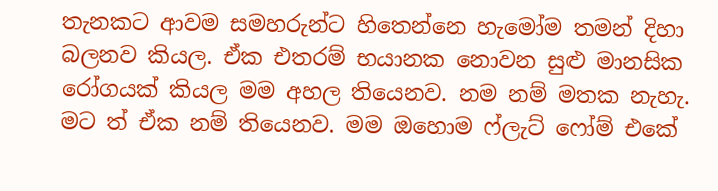තැනකට ආවම සමහරුන්ට හිතෙන්නෙ හැමෝම තමන් දිහා බලනව කියල. ඒක එතරම් භයානක නොවන සුළු මානසික රෝගයක් කියල මම අහල තියෙනව. නම නම් මතක නැහැ. මට ත් ඒක නම් තියෙනව. මම ඔහොම ෆ්ලැට් ෆෝම් එකේ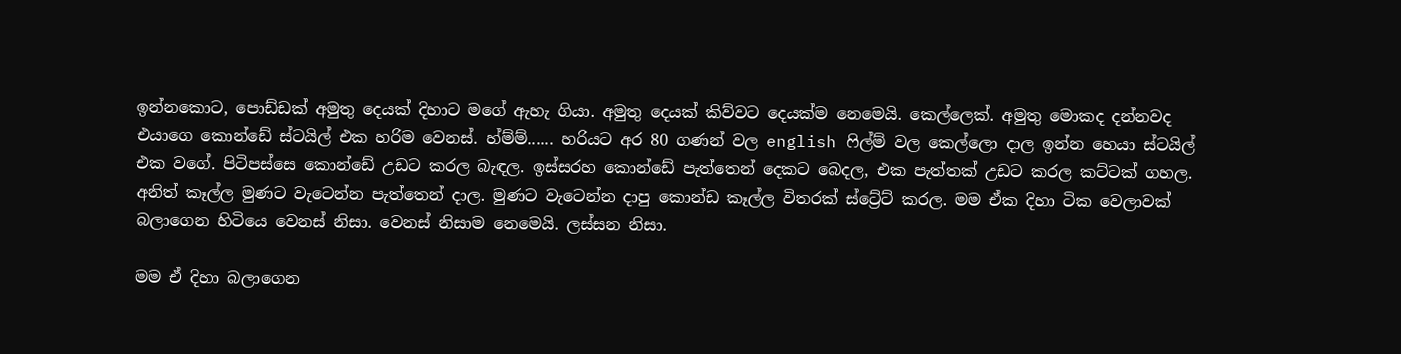ඉන්නකොට, පොඩ්ඩක් අමුතු දෙයක් දිහාට මගේ ඇහැ ගියා. අමුතු දෙයක් කිව්වට දෙයක්ම නෙමෙයි. කෙල්ලෙක්. අමුතු මොකද දන්නවද එයාගෙ කොන්ඩේ ස්ටයිල් එක හරිම වෙනස්. හ්ම්ම්...... හරියට අර 80 ගණන් වල english ෆිල්ම් වල කෙල්ලො දාල ඉන්න හෙයා ස්ටයිල් එක වගේ. පිටිපස්සෙ කොන්ඩේ උඩට කරල බැඳල. ඉස්සරහ කොන්ඩේ පැත්තෙන් දෙකට බෙදල, එක පැත්තක් උඩට කරල කට්ටක් ගහල. අනිත් කෑල්ල මුණට වැටෙන්න පැත්තෙන් දාල. මුණට වැටෙන්න දාපු කොන්ඩ කෑල්ල විතරක් ස්ට්‍රේට් කරල. මම ඒක දිහා ටික වෙලාවක් බලාගෙන හිටියෙ වෙනස් නිසා. වෙනස් නිසාම නෙමෙයි. ලස්සන නිසා.

මම ඒ දිහා බලාගෙන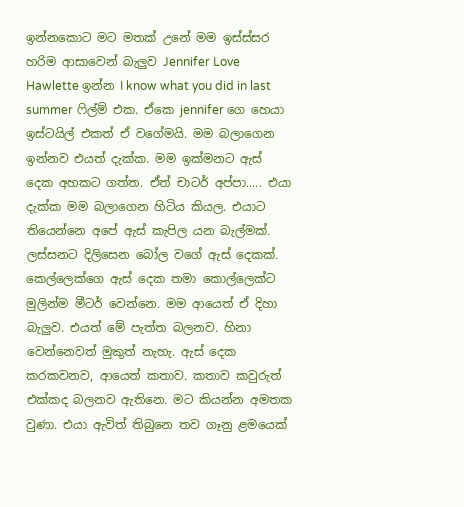ඉන්නකොට මට මතක් උනේ මම ඉස්ස්සර හරිම ආසාවෙන් බැලුව Jennifer Love Hawlette ඉන්න I know what you did in last summer ෆිල්ම් එක. ඒකෙ jennifer ගෙ හෙයා ඉස්ටයිල් එකත් ඒ වගේමයි. මම බලාගෙන ඉන්නව එයත් දැක්ක. මම ඉක්මනට ඇස් දෙක අහකට ගත්ත. ඒත් චාටර් අප්පා..... එයා දැක්ක මම බලාගෙන හිටිය කියල. එයාට තියෙන්නෙ අපේ ඇස් කැපිල යන බැල්මක්. ලස්සනට දිලිසෙන බෝල වගේ ඇස් දෙකක්. කෙල්ලෙක්ගෙ ඇස් දෙක තමා කොල්ලෙක්ට මුලින්ම මීටර් වෙන්නෙ. මම ආයෙත් ඒ දිහා බැලුව. එයත් මේ පැත්ත බලනව. හිනා වෙන්නෙවත් මුකුත් නැහැ. ඇස් දෙක කරකවනව, ආයෙත් කතාව. කතාව කවුරුත් එක්කද බලනව ඇතිනෙ. මට කියන්න අමතක වුණා. එයා ඇවිත් තිබුනෙ තව ගෑනු ළමයෙක්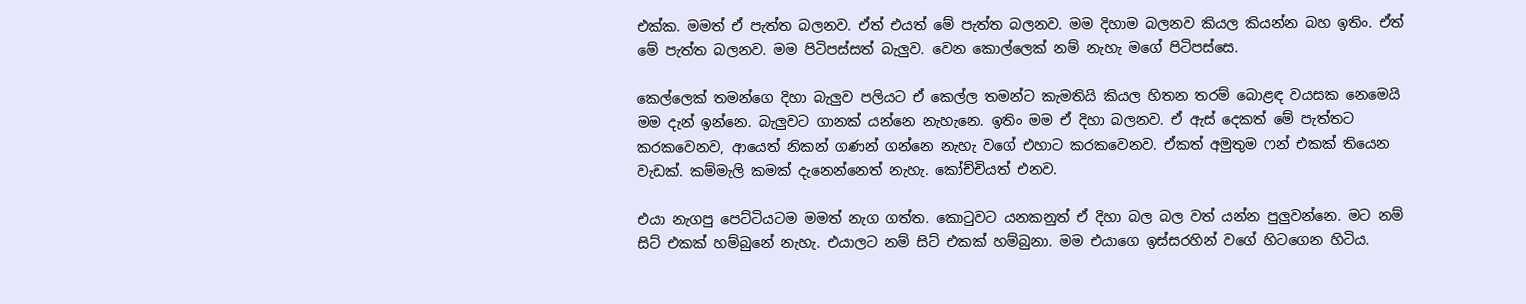එක්ක. මමත් ඒ පැත්ත බලනව. ඒත් එයත් මේ පැත්ත බලනව. මම දිහාම බලනව කියල කියන්න බහ ඉතිං. ඒත් මේ පැත්ත බලනව. මම පිටිපස්සත් බැලුව. වෙන කොල්ලෙක් නම් නැහැ මගේ පිටිපස්සෙ.

කෙල්ලෙක් තමන්ගෙ දිහා බැලුව පලියට ඒ කෙල්ල තමන්ට කැමතියි කියල හිතන තරම් බොළඳ වයසක නෙමෙයි මම දැන් ඉන්නෙ. බැලුවට ගානක් යන්නෙ නැහැනෙ. ඉතිං මම ඒ දිහා බලනව. ඒ ඇස් දෙකත් මේ පැත්තට කරකවෙනව, ආයෙත් නිකන් ගණන් ගන්නෙ නැහැ වගේ එහාට කරකවෙනව. ඒකත් අමුතුම ෆන් එකක් තියෙන වැඩක්. කම්මැලි කමක් දැනෙන්නෙත් නැහැ. කෝච්චියත් එනව.

එයා නැගපු පෙට්ටියටම මමත් නැග ගත්ත. කොටුවට යනකනුත් ඒ දිහා බල බල වත් යන්න පුලුවන්නෙ. මට නම් සිට් එකක් හම්බුනේ නැහැ. එයාලට නම් සිට් එකක් හම්බුනා. මම එයාගෙ ඉස්සරහින් වගේ හිටගෙන හිටිය.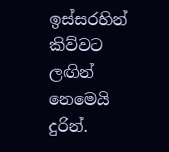ඉස්සරහින් කිව්වට ලඟින් නෙමෙයි දුරින්.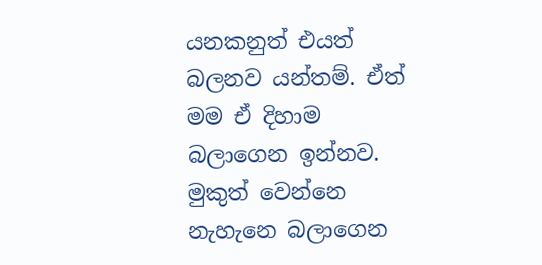යනකනුත් එයත් බලනව යන්තම්. ඒත් මම ඒ දිහාම බලාගෙන ඉන්නව. මුකුත් වෙන්නෙ නැහැනෙ බලාගෙන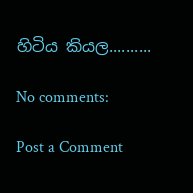හිටිය කියල..........

No comments:

Post a Comment